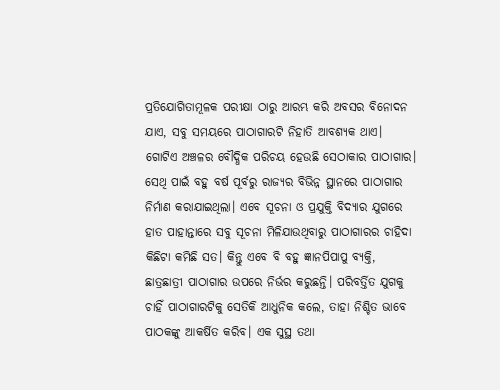ପ୍ରତିଯୋଗିତାମୂଳକ ପରୀକ୍ଷା ଠାରୁ ଆରମ୍ଭ କରି ଅବସର ବିନୋଦନ ଯାଏ, ସବୁ ସମୟରେ ପାଠାଗାରଟି ନିହାତି ଆବଶ୍ୟକ ଥାଏ। ଗୋଟିଏ ଅଞ୍ଚଳର ବୌଦ୍ଧିକ ପରିଚୟ ହେଉଛି ସେଠାକାର ପାଠାଗାର। ସେଥି ପାଇଁ ବହୁ ବର୍ଷ ପୂର୍ବରୁ ରାଜ୍ୟର ବିଭିନ୍ନ ସ୍ଥାନରେ ପାଠାଗାର ନିର୍ମାଣ କରାଯାଇଥିଲା। ଏବେ ସୂଚନା ଓ ପ୍ରଯୁକ୍ତି ବିଦ୍ୟାର ଯୁଗରେ ହାତ ପାହାନ୍ତାରେ ସବୁ ସୂଚନା ମିଳିଯାଉଥିବାରୁ ପାଠାଗାରର ଚାହିଦା କିଛିଟା କମିଛି ସତ। କିନ୍ତୁ ଏବେ ବି ବହୁ ଜ୍ଞାନପିପାପୁ ବ୍ୟକ୍ତି, ଛାତ୍ରଛାତ୍ରୀ ପାଠାଗାର ଉପରେ ନିର୍ଭର କରୁଛନ୍ତି। ପରିବର୍ତ୍ତିତ ଯୁଗକୁ ଚାହିଁ ପାଠାଗାରଟିକୁ ସେତିକି ଆଧୁନିକ ‌କଲେ, ତାହା ନିଶ୍ଚିତ ଭାବେ ପାଠକଙ୍କୁ ଆକର୍ଷିତ କରିବ। ଏକ ସୁସ୍ଥ ତଥା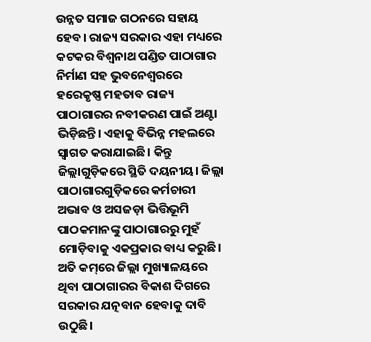ଉନ୍ନତ ସମାଜ ଗଠନରେ ସହାୟ ହେବ। ରାଜ୍ୟ ସରକାର ଏହା ମଧ୍ୟରେ କଟକର ବିଶ୍ବନାଥ ପଣ୍ଡିତ ପାଠାଗାର ନିର୍ମାଣ ସହ ଭୁବନେଶ୍ବରରେ ହରେକୃଷ୍ଣ ମହତାବ ରାଜ୍ୟ ପାଠାଗାରର ନବୀକରଣ ପାଇଁ ଅଣ୍ଟା ଭିଡ଼ିଛନ୍ତି। ଏହାକୁ ବିଭିନ୍ନ ମହଲରେ ସ୍ବାଗତ କରାଯାଇଛି। କିନ୍ତୁ ଜିଲ୍ଲାଗୁଡ଼ିକରେ ସ୍ଥିତି ଦୟନୀୟ। ଜିଲ୍ଲା ପାଠାଗାରଗୁଡ଼ିକରେ କର୍ମଚାରୀ ଅଭାବ ଓ ଅସଜଡ଼ା ଭିତ୍ତିଭୂମି ପାଠକମାନଙ୍କୁ ପାଠାଗାରରୁ ମୁହଁ ମୋଡ଼ିବାକୁ ଏକପ୍ରକାର ବାଧ୍ୟ କରୁଛି। ଅତି କମ୍‌ରେ ଜିଲ୍ଲା ମୁଖ୍ୟାଳୟରେ ଥିବା ପାଠାଗାରର ବିକାଶ ଦିଗରେ ସରକାର ଯତ୍ନବାନ ହେବାକୁ ଦାବି ଉଠୁଛି।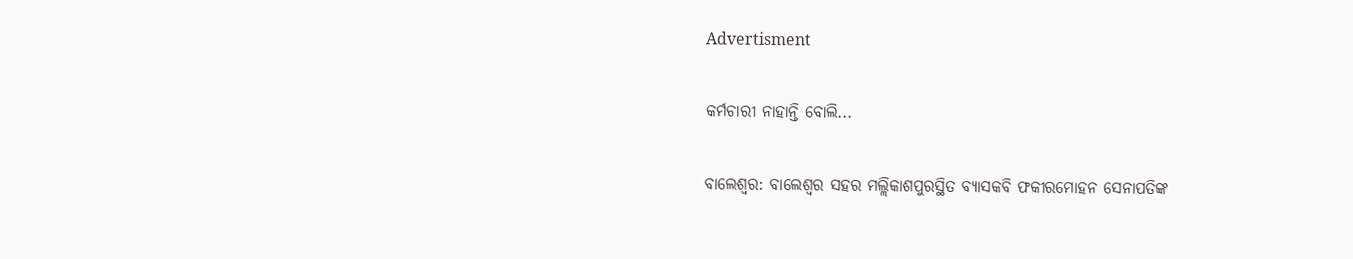Advertisment

କର୍ମଚାରୀ ନାହାନ୍ତି ବୋଲି...

ବାଲେଶ୍ବର: ବାଲେଶ୍ବର ସହର ମଲ୍ଲିକାଶପୁରସ୍ଥିତ ବ୍ୟାସକବି ଫକୀରମୋହନ ସେନାପତିଙ୍କ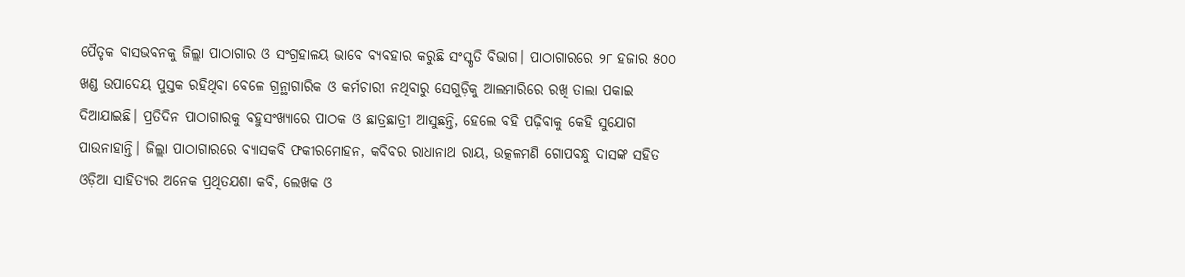ପୈତୃକ ବାସଭବନକୁ ଜିଲ୍ଲା ପାଠାଗାର ଓ ସଂଗ୍ରହାଳୟ ଭାବେ ବ୍ୟବହାର କରୁଛି ସଂସ୍କୃତି ବିଭାଗ। ପାଠାଗାରରେ ୨୮ ହଜାର ୫୦୦ ଖଣ୍ଡ ଉପାଦେୟ ପୁସ୍ତକ ରହିଥିବା ବେଳେ ଗ୍ରନ୍ଥାଗାରିକ ଓ କର୍ମଚାରୀ ନଥିବାରୁ ସେଗୁଡ଼ିକୁ ଆଲମାରିରେ ରଖି ତାଲା ପକାଇ ଦିଆଯାଇଛି। ପ୍ରତିଦିନ ପାଠାଗାରକୁ ବହୁସଂଖ୍ୟାରେ ପାଠକ ଓ ଛାତ୍ରଛାତ୍ରୀ ଆସୁଛନ୍ତି, ହେଲେ ବହି ପଢ଼ିବାକୁ କେହି ସୁଯୋଗ ପାଉନାହାନ୍ତି। ଜିଲ୍ଲା ପାଠାଗାରରେ ବ୍ୟାସକବି ଫକୀରମୋହନ, କବିବର ରାଧାନାଥ ରାୟ, ଉତ୍କଳମଣି ଗୋପବନ୍ଧୁ ଦାସଙ୍କ ସହିତ ଓଡ଼ିଆ ସାହିତ୍ୟର ଅନେକ ପ୍ରଥିତଯଶା କବି, ଲେଖକ ଓ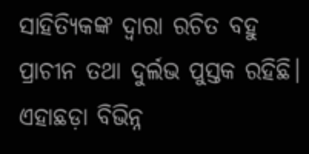ସାହିତ୍ୟିକଙ୍କ ଦ୍ବାରା ରଚିତ ବହୁ ପ୍ରାଚୀନ ତଥା ଦୁର୍ଲଭ ପୁସ୍ତକ ରହିଛି। ଏହାଛଡ଼ା ବିଭିନ୍ନ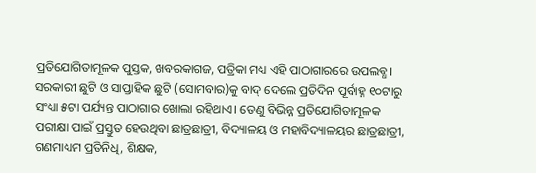ପ୍ରତିଯୋଗିତାମୂଳକ ପୁସ୍ତକ, ଖବରକାଗଜ, ପତ୍ରିକା ମଧ୍ୟ ଏହି ପାଠାଗାରରେ ଉପଲବ୍ଧ। ସରକାରୀ ଛୁଟି ଓ ସାପ୍ତାହିକ ଛୁଟି (ସୋମବାର)କୁ ବାଦ୍‌ ଦେଲେ ପ୍ରତିଦିନ ପୂର୍ବାହ୍ନ ୧୦ଟାରୁ ସଂଧ୍ୟା ୫ଟା ପର୍ଯ୍ୟନ୍ତ ପାଠାଗାର ଖୋଲା ରହିଥାଏ। ତେଣୁ ବିଭିନ୍ନ ପ୍ରତିଯୋଗିତାମୂଳକ ପରୀକ୍ଷା ପାଇଁ ପ୍ରସ୍ତୁତ ହେଉଥିବା ଛାତ୍ରଛାତ୍ରୀ, ବିଦ୍ୟାଳୟ ଓ ମହାବିଦ୍ୟାଳୟର ଛାତ୍ରଛାତ୍ରୀ, ଗଣମାଧ୍ୟମ ପ୍ରତିନିଧି, ଶିକ୍ଷକ,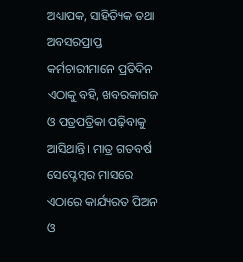ଅଧ୍ୟାପକ, ସାହିତ୍ୟିକ ତଥା ଅବସରପ୍ରାପ୍ତ କର୍ମଚାରୀମାନେ ପ୍ରତିଦିନ ଏଠାକୁ ବହି, ଖବରକାଗଜ ଓ ପତ୍ରପତ୍ରିକା ପଢ଼ିବାକୁ ଆସିଥାନ୍ତି। ମାତ୍ର ଗତବର୍ଷ ସେପ୍ଟେମ୍ବର ମାସରେ ଏଠାରେ କାର୍ଯ୍ୟରତ ପିଅନ ଓ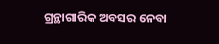ଗ୍ରନ୍ଥାଗାରିକ ଅବସର ନେବା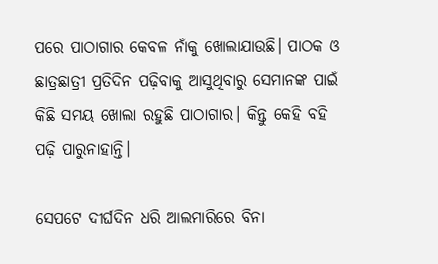ପରେ ପାଠାଗାର କେବଳ ନାଁକୁ ଖୋଲାଯାଉଛି। ପାଠକ ଓ ଛାତ୍ରଛାତ୍ରୀ ପ୍ରତିଦିନ ପଢ଼ିବାକୁ ଆସୁଥିବାରୁ ସେମାନଙ୍କ ପାଇଁ କିଛି ସମୟ ଖୋଲା ରହୁଛି ପାଠାଗାର। କିନ୍ତୁ କେହି ବହି ପଢ଼ି ପାରୁନାହାନ୍ତି।

ସେପଟେ ଦୀର୍ଘଦିନ ଧରି ଆଲମାରିରେ ବିନା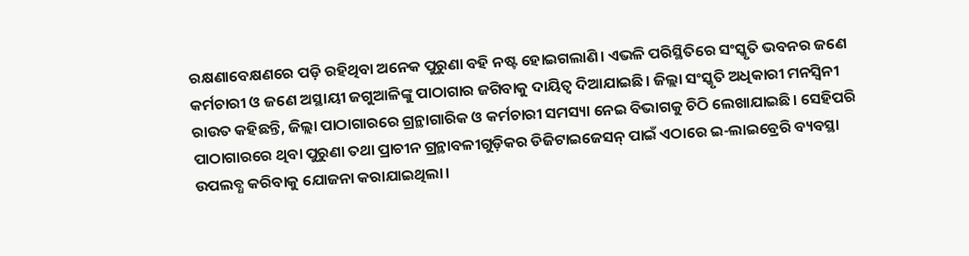ରକ୍ଷଣାବେକ୍ଷଣରେ ପଡ଼ି ରହିଥିବା ଅନେକ ପୁରୁଣା ବହି ନଷ୍ଟ ହୋଇଗଲାଣି। ଏଭଳି ପରିସ୍ଥିତିରେ ସଂସ୍କୃତି ଭବନର ଜଣେ କର୍ମଚାରୀ ଓ ଜଣେ ଅସ୍ଥାୟୀ ଜଗୁଆଳିଙ୍କୁ ପାଠାଗାର ଜଗିବାକୁ ଦାୟିତ୍ବ ଦିଆଯାଇଛି। ଜିଲ୍ଲା ସଂସ୍କୃତି ଅଧିକାରୀ ମନସ୍ବିନୀ ରାଉତ କହିଛନ୍ତି, ଜିଲ୍ଲା ପାଠାଗାରରେ ଗ୍ରନ୍ଥାଗାରିକ ଓ କର୍ମଚାରୀ ସମସ୍ୟା ନେଇ ବିଭାଗକୁ ଚିଠି ଲେଖାଯାଇଛି। ସେହିପରି ପାଠାଗା‌ରରେ ଥିବା ପୁରୁଣା ତଥା ପ୍ରାଚୀନ ଗ୍ରନ୍ଥାବଳୀଗୁଡ଼ିକର ଡିଜିଟାଇଜେସନ୍‌ ପାଇଁ ଏଠାରେ ଇ-ଲାଇବ୍ରେରି ବ୍ୟବସ୍ଥା ଉପଲବ୍ଧ କରିବାକୁ ଯୋଜନା କରାଯାଇଥିଲା।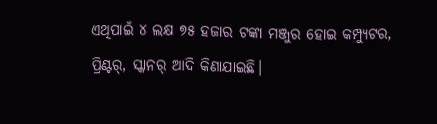ଏଥିପାଇଁ ୪ ଲକ୍ଷ ୭୫ ହଜାର ଟଙ୍କା ମଞ୍ଜୁର ହୋଇ କମ୍ପ୍ୟୁଟର, ପ୍ରିଣ୍ଟର୍‌, ସ୍କାନର୍‌ ଆଦି କିଣାଯାଇଛି।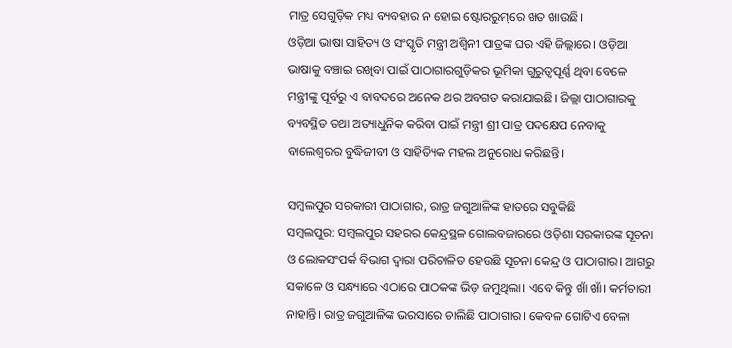ମାତ୍ର ସେଗୁଡ଼ିକ ମଧ୍ୟ ବ୍ୟବହାର ନ ହୋଇ ଷ୍ଟୋରରୁମ୍‌ରେ ଖତ ଖାଉଛି।
ଓଡ଼ିଆ ଭାଷା ସାହିତ୍ୟ ଓ ସଂସ୍କୃତି ମନ୍ତ୍ରୀ ଅଶ୍ବିନୀ ପାତ୍ରଙ୍କ ଘର ଏହି ଜିଲ୍ଲାରେ। ଓଡ଼ିଆ ଭାଷାକୁ ବଞ୍ଚାଇ ରଖିବା ପାଇଁ ପାଠାଗାରଗୁଡ଼ିକର ଭୂମିକା ଗୁରୁତ୍ବପୂର୍ଣ୍ଣ ଥିବା ବେଳେ ମନ୍ତ୍ରୀଙ୍କୁ ପୂର୍ବରୁ ଏ ବାବଦରେ ଅନେକ ଥର ଅବଗତ କରାଯାଇଛି। ଜିଲ୍ଲା ପାଠାଗାରକୁ ବ୍ୟବସ୍ଥିତ ତଥା ଅତ୍ୟାଧୁନିକ କରିବା ପାଇଁ ମନ୍ତ୍ରୀ ଶ୍ରୀ ପାତ୍ର ପଦକ୍ଷେପ ନେବାକୁ ବାଲେଶ୍ବରର ବୁଦ୍ଧିଜୀବୀ ଓ ସାହିତ୍ୟିକ ମହଲ ଅନୁରୋଧ କରିଛନ୍ତି।

ସମ୍ବଲପୁର ସରକାରୀ ପାଠାଗାର, ରାତ୍ର ଜଗୁଆଳିଙ୍କ ହାତରେ ସବୁକିଛି
ସମ୍ବଲପୁର: ସମ୍ବଲପୁର ସହରର କେନ୍ଦ୍ରସ୍ଥଳ ଗୋଲବଜାରରେ ଓଡ଼ିଶା ସରକାରଙ୍କ ସୂଚନା ଓ ଲୋକସଂପର୍କ ବିଭାଗ ଦ୍ବାରା ପରିଚାଳିତ ହେଉଛି ସୂଚନା କେନ୍ଦ୍ର ଓ ପାଠାଗାର। ଆଗରୁ ସକାଳେ ଓ ସନ୍ଧ୍ୟାରେ ଏଠାରେ ପାଠକଙ୍କ ଭିଡ଼ ଜମୁଥିଲା। ଏବେ କିନ୍ତୁ ଖାଁ ଖାଁ। କର୍ମଚାରୀ ନାହାନ୍ତି। ରାତ୍ର ଜଗୁଆଳିଙ୍କ ଭରସାରେ ଚାଲିଛି ପାଠାଗାର। ‌କେବଳ ଗୋଟିଏ ବେଳା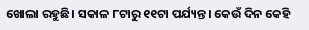ଖୋଲା ରହୁଛି। ସକାଳ ୮ଟାରୁ ୧୧ଟା ପର୍ଯ୍ୟନ୍ତ। କେଉଁ ଦିନ କେହି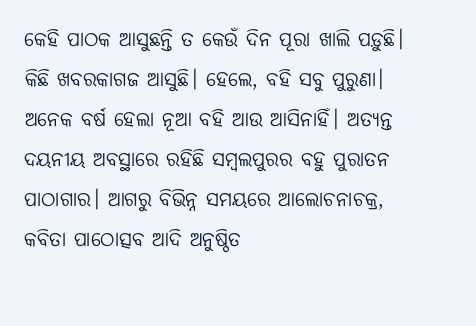କେହି ପାଠକ ଆସୁଛନ୍ତି ତ କେଉଁ ଦିନ ପୂରା ଖାଲି ପଡ଼ୁଛି। କିଛି ଖବରକାଗଜ ଆସୁଛି। ହେଲେ, ବହି ସବୁ ପୁରୁଣା। ଅନେକ ବର୍ଷ ହେଲା ନୂଆ ବହି ଆଉ ଆସିନାହିଁ। ଅତ୍ୟନ୍ତ ଦୟନୀୟ ଅବସ୍ଥାରେ ରହିଛି ସମ୍ବଲପୁରର ବହୁ ପୁରାତନ ପାଠାଗାର। ଆଗରୁ ବିଭିନ୍ନ ସମୟରେ ଆଲୋଚନାଚକ୍ର, କବିତା ପା‌ଠୋତ୍ସବ ଆଦି ଅନୁଷ୍ଠିତ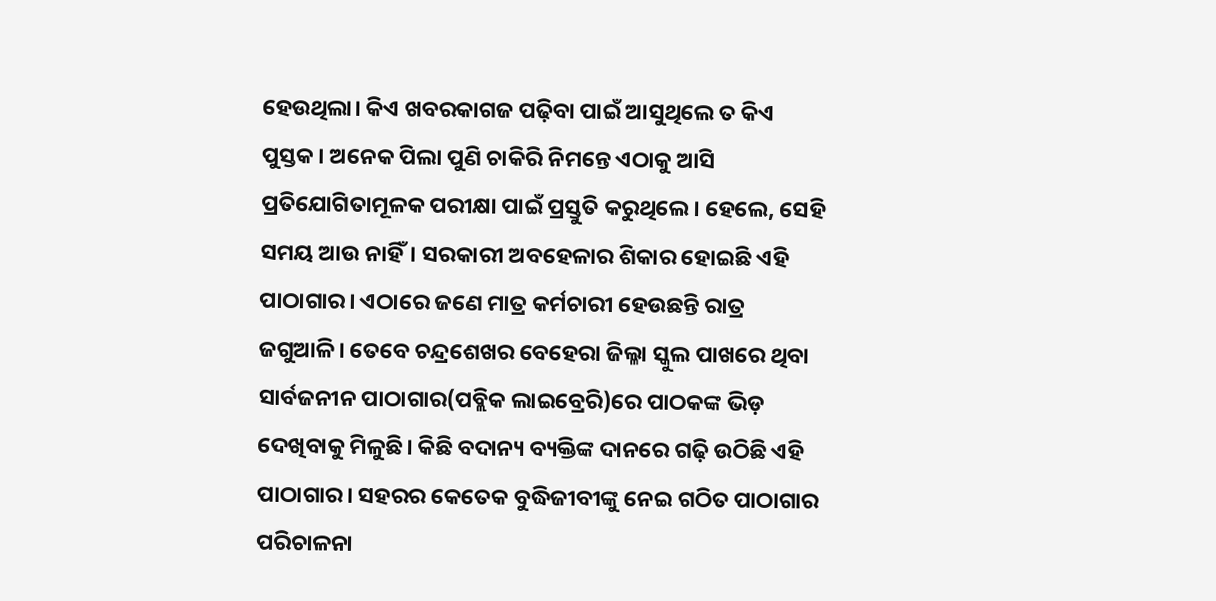ହେଉଥିଲା। କିଏ ଖବରକାଗଜ ପଢ଼ିବା ପାଇଁ ଆସୁଥିଲେ ତ କିଏ ପୁସ୍ତକ। ଅନେକ ପିଲା ପୁଣି ଚାକିରି ନିମନ୍ତେ ଏଠାକୁ ଆସି ପ୍ରତିଯୋଗିତାମୂଳକ ପରୀକ୍ଷା ପାଇଁ ପ୍ରସ୍ତୁତି କରୁଥିଲେ। ହେଲେ, ସେହି ସମୟ ଆଉ ନାହିଁ। ସରକାରୀ ଅବହେଳାର ଶିକାର ହୋଇଛି ଏହି ପାଠାଗାର। ଏଠାରେ ଜଣେ ମାତ୍ର କର୍ମଚାରୀ ହେଉଛନ୍ତି ରାତ୍ର ଜଗୁଆଳି। ତେବେ ଚନ୍ଦ୍ରଶେଖର ବେହେରା ଜିଲ୍ଳା ସ୍କୁଲ ପାଖରେ ଥିବା ସାର୍ବଜନୀନ ପାଠାଗାର(ପବ୍ଲିକ ଲାଇବ୍ରେରି)ରେ ପାଠକଙ୍କ ଭିଡ଼ ଦେଖିବାକୁ ମିଳୁଛି। କିଛି ବଦାନ୍ୟ ବ୍ୟକ୍ତିଙ୍କ ଦାନରେ ଗଢ଼ି ଉଠିଛି ଏହି ପାଠାଗାର। ସହରର କେତେକ ବୁଦ୍ଧିଜୀବୀଙ୍କୁ ନେଇ ଗଠିତ ପାଠାଗାର ପରିଚାଳନା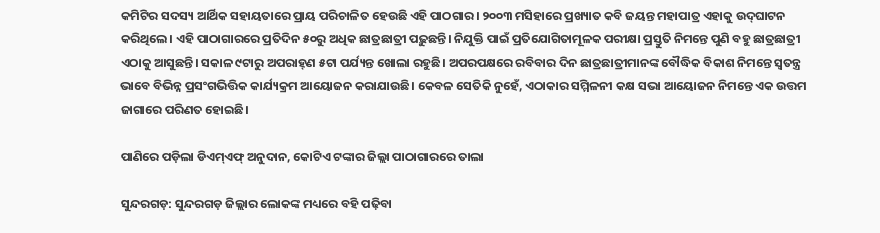କମିଟିର ସଦସ୍ୟ ଆର୍ଥିକ ସହାୟତାରେ ପ୍ରାୟ ପରିଚାଳିତ ହେଉଛି ଏହି ପାଠଗାର। ୨୦୦୩ ମସିହାରେ ପ୍ରଖ୍ୟାତ କବି ଜୟନ୍ତ ମହାପାତ୍ର ଏହାକୁ ଉଦ୍‌ଘାଟନ କରିଥିଲେ। ଏହି ପାଠାଗାରରେ ପ୍ରତିଦିନ ୫୦ରୁ ଅଧିକ ଛାତ୍ରଛାତ୍ରୀ ପଢ଼ୁଛନ୍ତି। ନିଯୁକ୍ତି ପାଇଁ ପ୍ରତିଯୋଗିତାମୂଳକ ପରୀକ୍ଷା ପ୍ରସ୍ତୁତି ନିମ‌ନ୍ତେ ପୁଣି ବହୁ ଛାତ୍ରଛାତ୍ରୀ ଏଠାକୁ ଆସୁଛନ୍ତି। ସକାଳ ୯ଟାରୁ ଅପରାହ୍‌ଣ ୫ଟା ପର୍ଯ୍ୟନ୍ତ ଖୋଲା ରହୁଛି। ଅପରପକ୍ଷରେ ରବିବାର ଦିନ ଛାତ୍ରଛାତ୍ରୀମାନଙ୍କ ବୌଦ୍ଧିକ ବିକାଶ ନିମନ୍ତେ ସ୍ବତନ୍ତ୍ର ଭାବେ ବିଭିନ୍ନ ପ୍ରସଂଗଭିତ୍ତିକ କାର୍ଯ୍ୟକ୍ରମ ଆୟୋଜନ କରାଯାଉଛି। କେବଳ ସେତିକି ନୁହେଁ, ଏଠାକାର ସମ୍ମିଳନୀ କକ୍ଷ ସଭା ଆୟୋଜନ ନିମନ୍ତେ ଏକ ଉତ୍ତମ ଜାଗାରେ ପରିଣତ ହୋଇଛି।

ପାଣିରେ ପଡ଼ିଲା ଡିଏମ୍‌ଏଫ୍‌ ଅନୁଦାନ, କୋଟିଏ ଟଙ୍କାର ଜିଲ୍ଲା ପାଠାଗାରରେ ତାଲା

ସୁନ୍ଦରଗଡ଼: ସୁନ୍ଦରଗଡ଼ ଜିଲ୍ଲାର ଲୋକଙ୍କ ମଧ୍ୟରେ ବହି ପଢ଼ିବା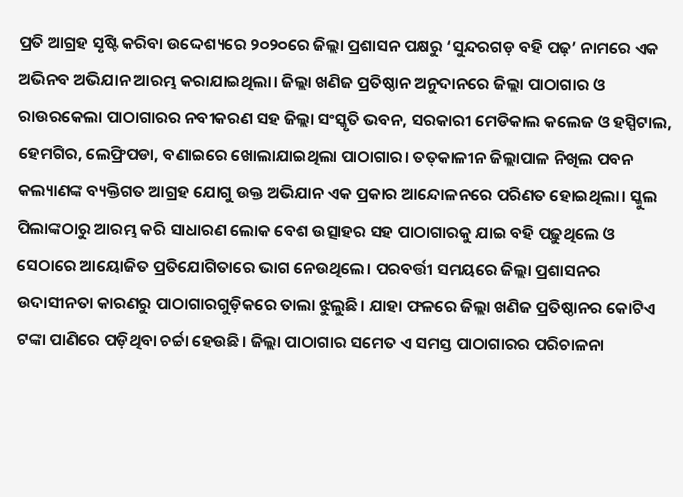ପ୍ରତି ଆଗ୍ରହ ସୃଷ୍ଟି କରିବା ଉଦ୍ଦେଶ୍ୟରେ ୨୦୨୦ରେ ଜିଲ୍ଲା ପ୍ରଶାସନ ପକ୍ଷରୁ ‘ସୁନ୍ଦରଗଡ଼ ବହି ପଢ଼’ ନାମରେ ଏକ ଅଭିନବ ଅଭିଯାନ ଆରମ୍ଭ କରାଯାଇଥିଲା। ଜିଲ୍ଲା ଖଣିଜ ପ୍ରତିଷ୍ଠାନ ଅନୁଦାନରେ ଜିଲ୍ଲା ପାଠାଗାର ଓ ରାଉରକେଲା ପାଠାଗାରର ନବୀକରଣ ସହ ଜିଲ୍ଲା ସଂସ୍କୃତି ଭବନ, ସରକାରୀ ମେଡିକାଲ କଲେଜ ଓ ହସ୍ପିଟାଲ, ହେମଗିର, ଲେଫ୍ରିପଡା, ବଣାଇରେ ଖୋଲାଯାଇଥିଲା ପାଠାଗାର। ତତ୍‌କାଳୀନ ଜିଲ୍ଲାପାଳ ନିଖିଲ ପବନ କଲ୍ୟାଣଙ୍କ ବ୍ୟକ୍ତିଗତ ଆଗ୍ରହ ଯୋଗୁ ଉକ୍ତ ଅଭିଯାନ ଏକ ପ୍ରକାର ଆନ୍ଦୋଳନରେ ପରିଣତ ‌ହୋଇଥିଲା। ସ୍କୁଲ ପିଲାଙ୍କଠାରୁ ଆରମ୍ଭ କରି ସାଧାରଣ ଲୋକ ବେଶ ଉତ୍ସାହର ସହ ପାଠାଗାରକୁ ଯାଇ ବହି ପଢ଼ୁଥିଲେ ଓ ସେଠାରେ ଆୟୋଜିତ ପ୍ରତିଯୋଗିତାରେ ଭାଗ ନେଉଥିଲେ। ପରବର୍ତ୍ତୀ ସମୟରେ ଜିଲ୍ଲା ପ୍ରଶାସନର ଉଦାସୀନତା କାରଣରୁ ପାଠାଗାରଗୁଡ଼ିକରେ ତାଲା ଝୁଲୁଛି। ଯାହା ଫଳରେ ଜିଲ୍ଲା ଖଣିଜ ପ୍ରତିଷ୍ଠାନର କୋଟିଏ ଟଙ୍କା ପାଣିରେ ପଡ଼ିଥିବା ଚର୍ଚ୍ଚା ହେଉଛି। ଜିଲ୍ଲା ପାଠାଗାର ସମେତ ଏ ସମସ୍ତ ପାଠାଗାରର ପରିଚାଳନା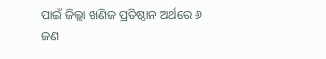ପାଇଁ ଜିଲ୍ଲା ଖଣିଜ ପ୍ରତିଷ୍ଠାନ ଅର୍ଥରେ ୬ ଜଣ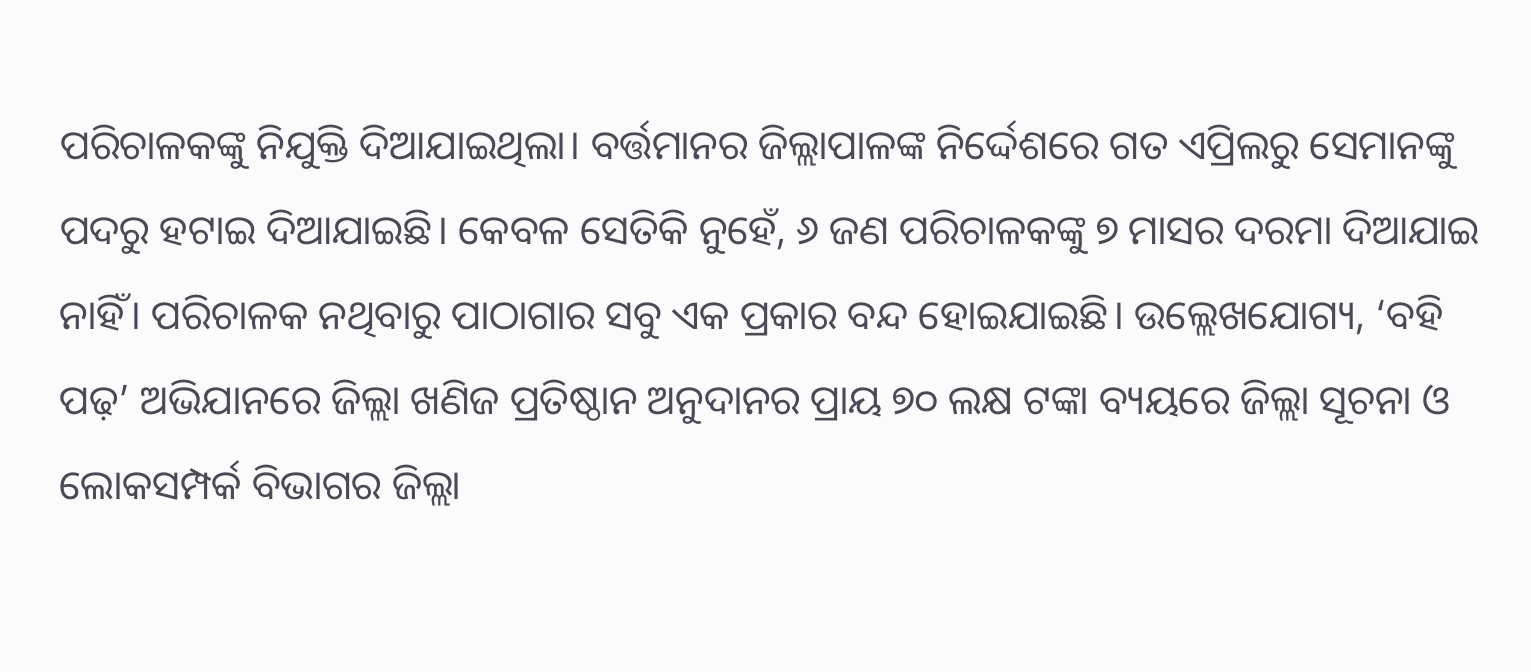ପରିଚାଳକଙ୍କୁ ନିଯୁକ୍ତି ଦିଆଯାଇଥିଲା। ବର୍ତ୍ତମାନର ଜିଲ୍ଲାପାଳଙ୍କ ନିର୍ଦ୍ଦେଶରେ ଗତ ଏପ୍ରିଲରୁ ସେମାନଙ୍କୁ ପଦରୁ ହଟାଇ ଦିଆଯାଇଛି। କେବଳ ସେତିକି ନୁହେଁ, ୬ ଜଣ ପରିଚାଳକଙ୍କୁ ୭ ମାସର ଦରମା ଦିଆଯାଇ ନାହିଁ। ପରିଚାଳକ ନଥିବାରୁ ପାଠାଗାର ସବୁ ଏକ ପ୍ରକାର ବନ୍ଦ ହୋ‌ଇଯାଇଛି। ଉଲ୍ଲେଖଯୋଗ୍ୟ, ‘ବହି ପଢ଼’ ଅଭିଯାନରେ ଜିଲ୍ଲା ଖଣିଜ ପ୍ରତିଷ୍ଠାନ ଅନୁଦାନର ପ୍ରାୟ ୭୦ ଲକ୍ଷ ଟଙ୍କା ବ୍ୟୟରେ ଜିଲ୍ଲା ସୂଚନା ଓ ଲୋକସମ୍ପର୍କ ବିଭାଗର ଜିଲ୍ଲା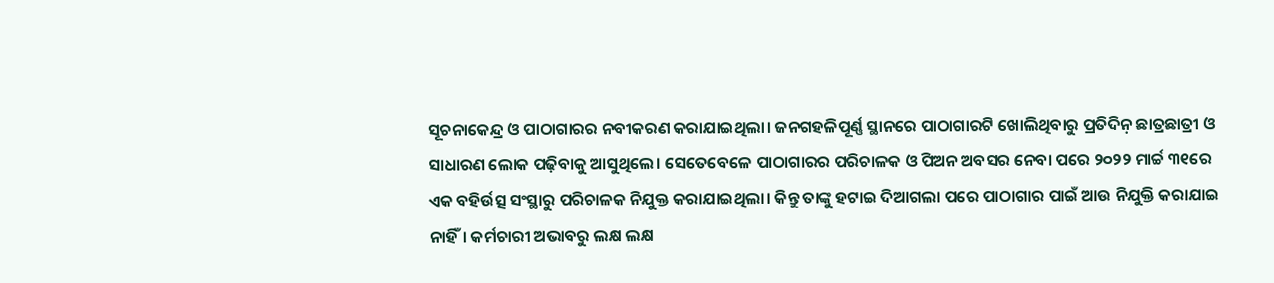ସୂଚନାକେନ୍ଦ୍ର ଓ ପାଠାଗାରର ନବୀକରଣ କରାଯାଇଥିଲା। ଜନଗହଳିପୂର୍ଣ୍ଣ ସ୍ଥାନରେ ପାଠାଗାରଟି ଖୋଲିଥିବାରୁ ପ୍ରତିଦିନ଼ ଛାତ୍ରଛାତ୍ରୀ ଓ ସାଧାରଣ ଲୋକ ପଢ଼ିବାକୁ ଆସୁଥିଲେ। ସେତେବେଳେ ପାଠାଗାରର ପରିଚାଳକ ଓ ପିଅନ ଅବସର ନେବା ପରେ ୨୦୨୨ ମାର୍ଚ୍ଚ ୩୧ରେ ଏକ ବହିର୍ଉତ୍ସ ସଂସ୍ଥାରୁ ପରିଚାଳକ ନିଯୁକ୍ତ କରାଯାଇଥିଲା। କିନ୍ତୁ ତାଙ୍କୁ ହଟାଇ ଦିଆଗଲା ପରେ ପାଠାଗାର ପାଇଁ ଆଉ ନିଯୁକ୍ତି କରାଯାଇ ନାହିଁ। କର୍ମଚାରୀ ଅଭାବରୁ ଲକ୍ଷ ଲକ୍ଷ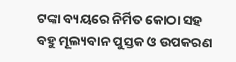ଟଙ୍କା ବ୍ୟୟରେ ନିର୍ମିତ କୋଠା ସହ ବହୁ ମୂଲ୍ୟବାନ ପୁସ୍ତକ ଓ ଉପକରଣ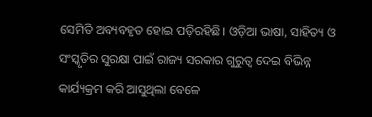ସେମିତି ଅବ୍ୟବହୃତ ହୋଇ ପଡ଼ିରହିଛି। ଓଡ଼ିଆ ଭାଷା, ସାହିତ୍ୟ ଓ ସଂସ୍କୃତିର ସୁରକ୍ଷା ପାଇଁ ରାଜ୍ୟ ସରକାର ଗୁରୁତ୍ବ ଦେଇ ବିଭିନ୍ନ କାର୍ଯ୍ୟକ୍ରମ କରି ଆସୁଥିଲା ବେଳେ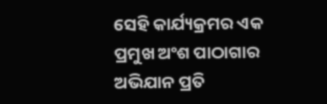ସେହି କାର୍ଯ୍ୟକ୍ରମର ଏକ ପ୍ରମୁଖ ଅଂଶ ପାଠାଗାର ଅଭିଯାନ ପ୍ରତି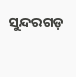ସୁନ୍ଦରଗଡ଼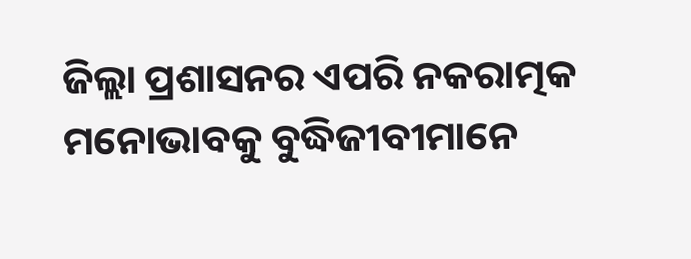ଜିଲ୍ଲା ପ୍ରଶାସନର ଏପରି ନକରାତ୍ମକ ମନୋଭାବକୁ ବୁଦ୍ଧିଜୀବୀମାନେ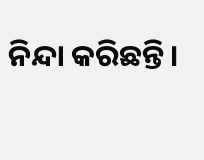ନିନ୍ଦା କରିଛନ୍ତି।